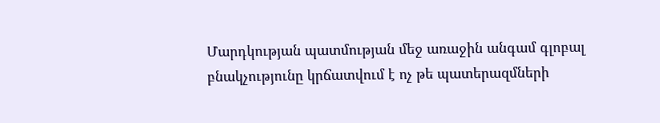Մարդկության պատմության մեջ առաջին անգամ գլոբալ բնակչությունը կրճատվում է ոչ թե պատերազմների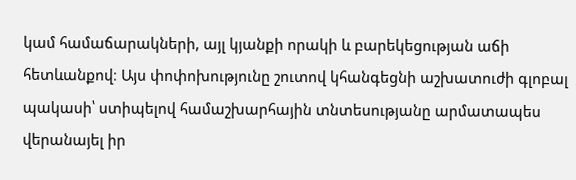կամ համաճարակների, այլ կյանքի որակի և բարեկեցության աճի հետևանքով։ Այս փոփոխությունը շուտով կհանգեցնի աշխատուժի գլոբալ պակասի՝ ստիպելով համաշխարհային տնտեսությանը արմատապես վերանայել իր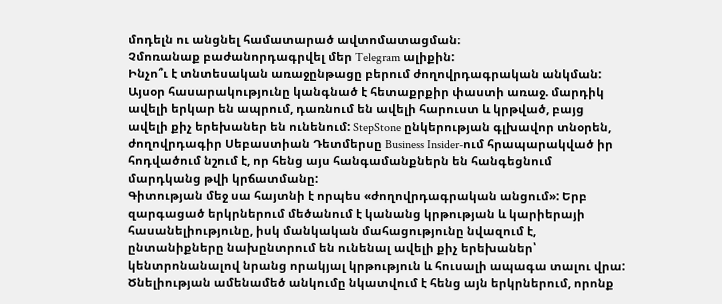մոդելն ու անցնել համատարած ավտոմատացման։
Չմոռանաք բաժանորդագրվել մեր Telegram ալիքին:
Ինչո՞ւ է տնտեսական առաջընթացը բերում ժողովրդագրական անկման:
Այսօր հասարակությունը կանգնած է հետաքրքիր փաստի առաջ. մարդիկ ավելի երկար են ապրում, դառնում են ավելի հարուստ և կրթված, բայց ավելի քիչ երեխաներ են ունենում: StepStone ընկերության գլխավոր տնօրեն, ժողովրդագիր Սեբաստիան Դետմերսը Business Insider-ում հրապարակված իր հոդվածում նշում է, որ հենց այս հանգամանքներն են հանգեցնում մարդկանց թվի կրճատմանը:
Գիտության մեջ սա հայտնի է որպես «ժողովրդագրական անցում»: Երբ զարգացած երկրներում մեծանում է կանանց կրթության և կարիերայի հասանելիությունը, իսկ մանկական մահացությունը նվազում է, ընտանիքները նախընտրում են ունենալ ավելի քիչ երեխաներ՝ կենտրոնանալով նրանց որակյալ կրթություն և հուսալի ապագա տալու վրա: Ծնելիության ամենամեծ անկումը նկատվում է հենց այն երկրներում, որոնք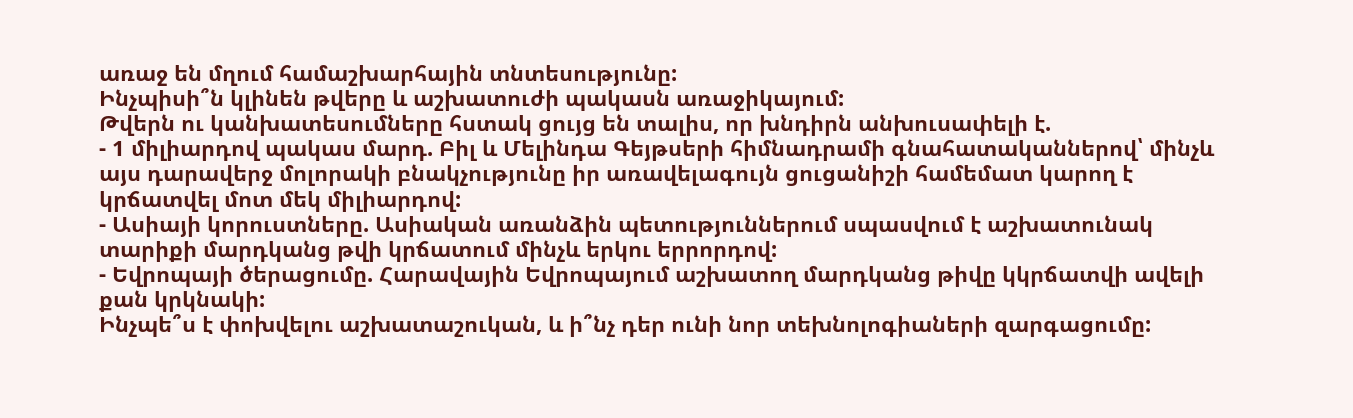առաջ են մղում համաշխարհային տնտեսությունը:
Ինչպիսի՞ն կլինեն թվերը և աշխատուժի պակասն առաջիկայում:
Թվերն ու կանխատեսումները հստակ ցույց են տալիս, որ խնդիրն անխուսափելի է.
- 1 միլիարդով պակաս մարդ. Բիլ և Մելինդա Գեյթսերի հիմնադրամի գնահատականներով՝ մինչև այս դարավերջ մոլորակի բնակչությունը իր առավելագույն ցուցանիշի համեմատ կարող է կրճատվել մոտ մեկ միլիարդով:
- Ասիայի կորուստները. Ասիական առանձին պետություններում սպասվում է աշխատունակ տարիքի մարդկանց թվի կրճատում մինչև երկու երրորդով:
- Եվրոպայի ծերացումը. Հարավային Եվրոպայում աշխատող մարդկանց թիվը կկրճատվի ավելի քան կրկնակի:
Ինչպե՞ս է փոխվելու աշխատաշուկան, և ի՞նչ դեր ունի նոր տեխնոլոգիաների զարգացումը: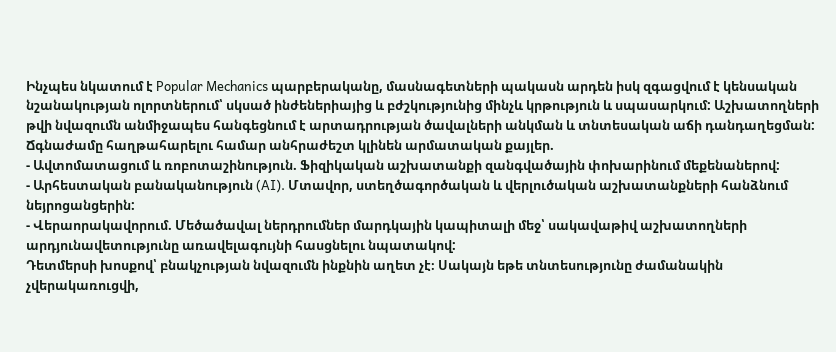Ինչպես նկատում է Popular Mechanics պարբերականը, մասնագետների պակասն արդեն իսկ զգացվում է կենսական նշանակության ոլորտներում՝ սկսած ինժեներիայից և բժշկությունից մինչև կրթություն և սպասարկում: Աշխատողների թվի նվազումն անմիջապես հանգեցնում է արտադրության ծավալների անկման և տնտեսական աճի դանդաղեցման:
Ճգնաժամը հաղթահարելու համար անհրաժեշտ կլինեն արմատական քայլեր.
- Ավտոմատացում և ռոբոտաշինություն. Ֆիզիկական աշխատանքի զանգվածային փոխարինում մեքենաներով:
- Արհեստական բանականություն (AI). Մտավոր, ստեղծագործական և վերլուծական աշխատանքների հանձնում նեյրոցանցերին:
- Վերաորակավորում. Մեծածավալ ներդրումներ մարդկային կապիտալի մեջ՝ սակավաթիվ աշխատողների արդյունավետությունը առավելագույնի հասցնելու նպատակով:
Դետմերսի խոսքով՝ բնակչության նվազումն ինքնին աղետ չէ։ Սակայն եթե տնտեսությունը ժամանակին չվերակառուցվի,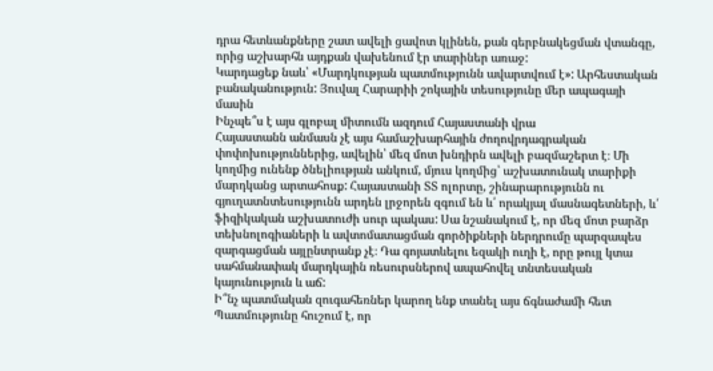դրա հետևանքները շատ ավելի ցավոտ կլինեն, քան գերբնակեցման վտանգը, որից աշխարհն այդքան վախենում էր տարիներ առաջ:
Կարդացեք նաև՝ «Մարդկության պատմությունն ավարտվում է»: Արհեստական բանականություն: Յուվալ Հարարիի շոկային տեսությունը մեր ապագայի մասին
Ինչպե՞ս է այս գլոբալ միտումն ազդում Հայաստանի վրա
Հայաստանն անմասն չէ այս համաշխարհային ժողովրդագրական փոփոխություններից, ավելին՝ մեզ մոտ խնդիրն ավելի բազմաշերտ է։ Մի կողմից ունենք ծնելիության անկում, մյուս կողմից՝ աշխատունակ տարիքի մարդկանց արտահոսք: Հայաստանի ՏՏ ոլորտը, շինարարությունն ու գյուղատնտեսությունն արդեն լրջորեն զգում են և՛ որակյալ մասնագետների, և՛ ֆիզիկական աշխատուժի սուր պակաս: Սա նշանակում է, որ մեզ մոտ բարձր տեխնոլոգիաների և ավտոմատացման գործիքների ներդրումը պարզապես զարգացման այլընտրանք չէ։ Դա գոյատևելու եզակի ուղի է, որը թույլ կտա սահմանափակ մարդկային ռեսուրսներով ապահովել տնտեսական կայունություն և աճ:
Ի՞նչ պատմական զուգահեռներ կարող ենք տանել այս ճգնաժամի հետ
Պատմությունը հուշում է, որ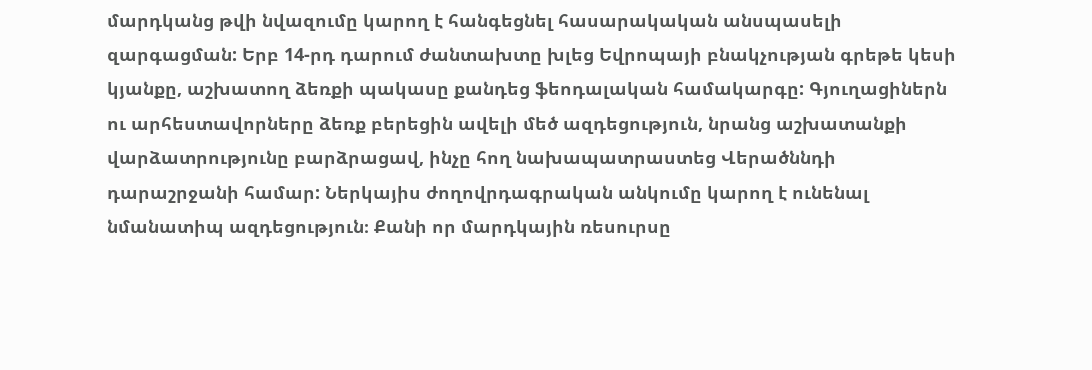մարդկանց թվի նվազումը կարող է հանգեցնել հասարակական անսպասելի զարգացման: Երբ 14-րդ դարում ժանտախտը խլեց Եվրոպայի բնակչության գրեթե կեսի կյանքը, աշխատող ձեռքի պակասը քանդեց ֆեոդալական համակարգը: Գյուղացիներն ու արհեստավորները ձեռք բերեցին ավելի մեծ ազդեցություն, նրանց աշխատանքի վարձատրությունը բարձրացավ, ինչը հող նախապատրաստեց Վերածննդի դարաշրջանի համար: Ներկայիս ժողովրդագրական անկումը կարող է ունենալ նմանատիպ ազդեցություն։ Քանի որ մարդկային ռեսուրսը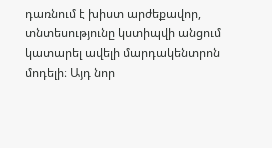դառնում է խիստ արժեքավոր, տնտեսությունը կստիպվի անցում կատարել ավելի մարդակենտրոն մոդելի։ Այդ նոր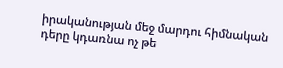իրականության մեջ մարդու հիմնական դերը կդառնա ոչ թե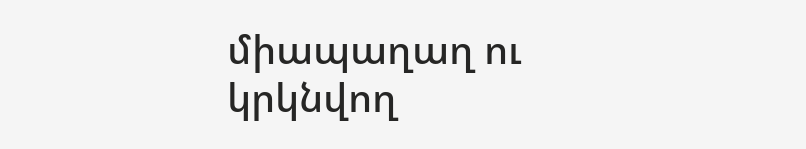միապաղաղ ու կրկնվող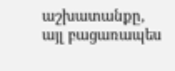աշխատանքը, այլ բացառապես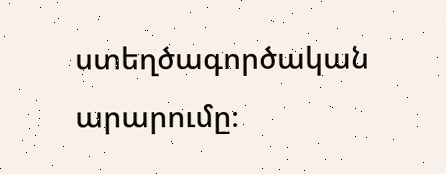ստեղծագործական արարումը։